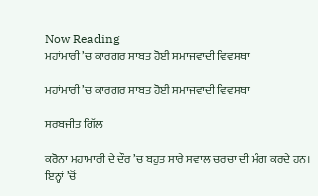Now Reading
ਮਹਾਂਮਾਰੀ ’ਚ ਕਾਰਗਰ ਸਾਬਤ ਹੋਈ ਸਮਾਜਵਾਦੀ ਵਿਵਸਥਾ

ਮਹਾਂਮਾਰੀ ’ਚ ਕਾਰਗਰ ਸਾਬਤ ਹੋਈ ਸਮਾਜਵਾਦੀ ਵਿਵਸਥਾ

ਸਰਬਜੀਤ ਗਿੱਲ

ਕਰੋਨਾ ਮਹਾਮਾਰੀ ਦੇ ਦੌਰ ’ਚ ਬਹੁਤ ਸਾਰੇ ਸਵਾਲ ਚਰਚਾ ਦੀ ਮੰਗ ਕਰਦੇ ਹਨ। ਇਨ੍ਹਾਂ ’ਚੋਂ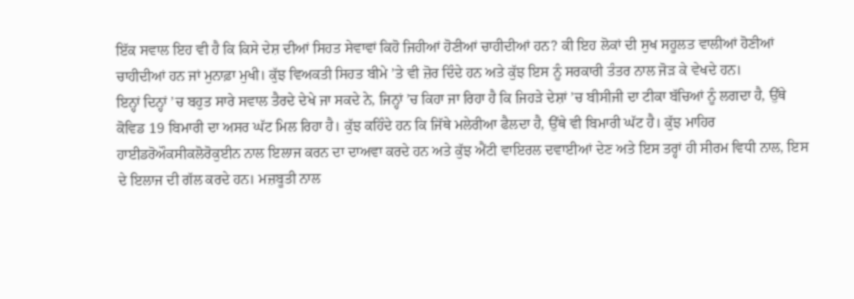ਇੱਕ ਸਵਾਲ ਇਹ ਵੀ ਹੈ ਕਿ ਕਿਸੇ ਦੇਸ਼ ਦੀਆਂ ਸਿਹਤ ਸੇਵਾਵਾਂ ਕਿਹੋ ਜਿਹੀਆਂ ਹੋਣੀਆਂ ਚਾਹੀਦੀਆਂ ਹਨ? ਕੀ ਇਹ ਲੋਕਾਂ ਦੀ ਸੁਖ ਸਹੂਲਤ ਵਾਲੀਆਂ ਹੋਣੀਆਂ ਚਾਹੀਦੀਆਂ ਹਨ ਜਾਂ ਮੁਨਾਫ਼ਾ ਮੁਖੀ। ਕੁੱਝ ਵਿਅਕਤੀ ਸਿਹਤ ਬੀਮੇ ’ਤੇ ਵੀ ਜ਼ੋਰ ਦਿੰਦੇ ਹਨ ਅਤੇ ਕੁੱਝ ਇਸ ਨੂੰ ਸਰਕਾਰੀ ਤੰਤਰ ਨਾਲ ਜੋੜ ਕੇ ਵੇਖਦੇ ਹਨ।
ਇਨ੍ਹਾਂ ਦਿਨ੍ਹਾਂ ’ਚ ਬਹੁਤ ਸਾਰੇ ਸਵਾਲ ਤੈਰਦੇ ਦੇਖੇ ਜਾ ਸਕਦੇ ਨੇ, ਜਿਨ੍ਹਾਂ ’ਚ ਕਿਹਾ ਜਾ ਰਿਹਾ ਹੈ ਕਿ ਜਿਹੜੇ ਦੇਸ਼ਾਂ ’ਚ ਬੀਸੀਜੀ ਦਾ ਟੀਕਾ ਬੱਚਿਆਂ ਨੂੰ ਲਗਦਾ ਹੈ, ਉੱਥੇ ਕੋਵਿਡ 19 ਬਿਮਾਰੀ ਦਾ ਅਸਰ ਘੱਟ ਮਿਲ ਰਿਹਾ ਹੈ। ਕੁੱਝ ਕਹਿੰਦੇ ਹਨ ਕਿ ਜਿੱਥੇ ਮਲੇਰੀਆ ਫੈਲਦਾ ਹੈ, ਉੱਥੇ ਵੀ ਬਿਮਾਰੀ ਘੱਟ ਹੈ। ਕੁੱਝ ਮਾਹਿਰ ਹਾਈਡਰੋਔਕਸੀਕਲੋਰੋਕੁਈਨ ਨਾਲ ਇਲਾਜ ਕਰਨ ਦਾ ਦਾਅਵਾ ਕਰਦੇ ਹਨ ਅਤੇ ਕੁੱਝ ਐਂਟੀ ਵਾਇਰਲ ਦਵਾਈਆਂ ਦੇਣ ਅਤੇ ਇਸ ਤਰ੍ਹਾਂ ਹੀ ਸੀਰਮ ਵਿਧੀ ਨਾਲ, ਇਸ ਦੇ ਇਲਾਜ ਦੀ ਗੱਲ ਕਰਦੇ ਹਨ। ਮਜ਼ਬੂਤੀ ਨਾਲ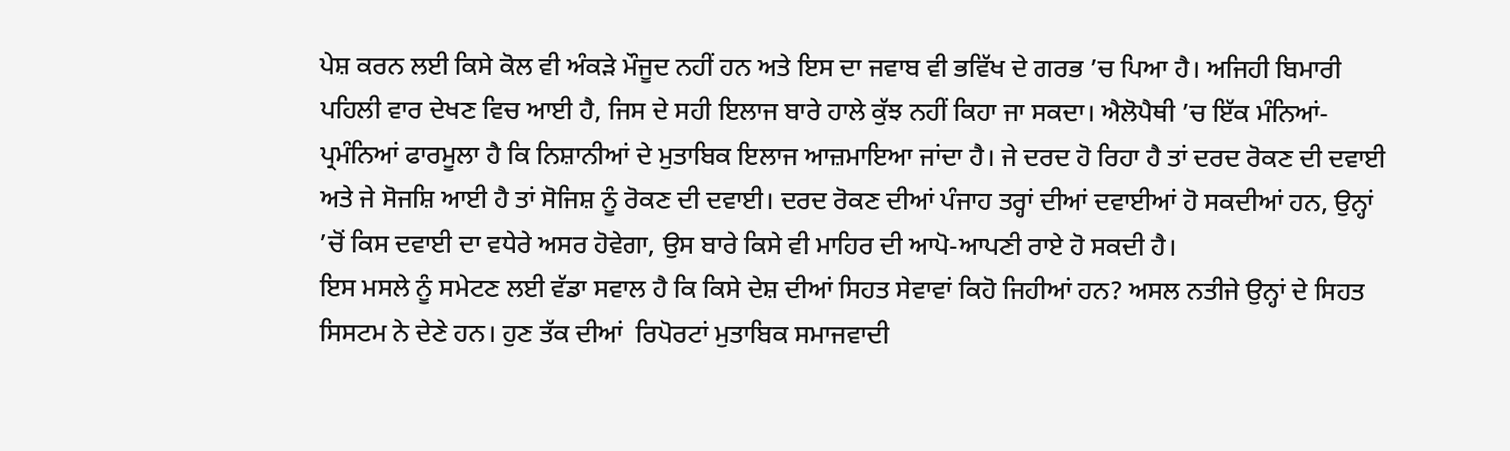ਪੇਸ਼ ਕਰਨ ਲਈ ਕਿਸੇ ਕੋਲ ਵੀ ਅੰਕੜੇ ਮੌਜੂਦ ਨਹੀਂ ਹਨ ਅਤੇ ਇਸ ਦਾ ਜਵਾਬ ਵੀ ਭਵਿੱਖ ਦੇ ਗਰਭ ’ਚ ਪਿਆ ਹੈ। ਅਜਿਹੀ ਬਿਮਾਰੀ ਪਹਿਲੀ ਵਾਰ ਦੇਖਣ ਵਿਚ ਆਈ ਹੈ, ਜਿਸ ਦੇ ਸਹੀ ਇਲਾਜ ਬਾਰੇ ਹਾਲੇ ਕੁੱਝ ਨਹੀਂ ਕਿਹਾ ਜਾ ਸਕਦਾ। ਐਲੋਪੈਥੀ ’ਚ ਇੱਕ ਮੰਨਿਆਂ-ਪ੍ਰਮੰਨਿਆਂ ਫਾਰਮੂਲਾ ਹੈ ਕਿ ਨਿਸ਼ਾਨੀਆਂ ਦੇ ਮੁਤਾਬਿਕ ਇਲਾਜ ਆਜ਼ਮਾਇਆ ਜਾਂਦਾ ਹੈ। ਜੇ ਦਰਦ ਹੋ ਰਿਹਾ ਹੈ ਤਾਂ ਦਰਦ ਰੋਕਣ ਦੀ ਦਵਾਈ ਅਤੇ ਜੇ ਸੋਜਸ਼ਿ ਆਈ ਹੈ ਤਾਂ ਸੋਜਿਸ਼ ਨੂੰ ਰੋਕਣ ਦੀ ਦਵਾਈ। ਦਰਦ ਰੋਕਣ ਦੀਆਂ ਪੰਜਾਹ ਤਰ੍ਹਾਂ ਦੀਆਂ ਦਵਾਈਆਂ ਹੋ ਸਕਦੀਆਂ ਹਨ, ਉਨ੍ਹਾਂ ’ਚੋਂ ਕਿਸ ਦਵਾਈ ਦਾ ਵਧੇਰੇ ਅਸਰ ਹੋਵੇਗਾ, ਉਸ ਬਾਰੇ ਕਿਸੇ ਵੀ ਮਾਹਿਰ ਦੀ ਆਪੋ-ਆਪਣੀ ਰਾਏ ਹੋ ਸਕਦੀ ਹੈ।
ਇਸ ਮਸਲੇ ਨੂੰ ਸਮੇਟਣ ਲਈ ਵੱਡਾ ਸਵਾਲ ਹੈ ਕਿ ਕਿਸੇ ਦੇਸ਼ ਦੀਆਂ ਸਿਹਤ ਸੇਵਾਵਾਂ ਕਿਹੋ ਜਿਹੀਆਂ ਹਨ? ਅਸਲ ਨਤੀਜੇ ਉਨ੍ਹਾਂ ਦੇ ਸਿਹਤ ਸਿਸਟਮ ਨੇ ਦੇਣੇ ਹਨ। ਹੁਣ ਤੱਕ ਦੀਆਂ  ਰਿਪੋਰਟਾਂ ਮੁਤਾਬਿਕ ਸਮਾਜਵਾਦੀ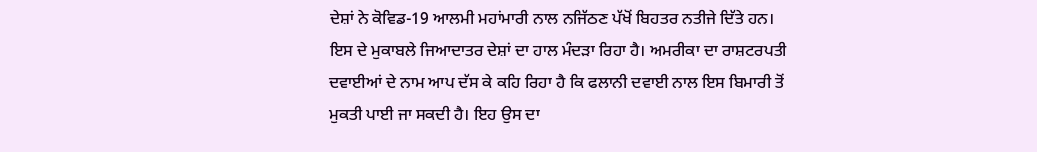ਦੇਸ਼ਾਂ ਨੇ ਕੋਵਿਡ-19 ਆਲਮੀ ਮਹਾਂਮਾਰੀ ਨਾਲ ਨਜਿੱਠਣ ਪੱਖੋਂ ਬਿਹਤਰ ਨਤੀਜੇ ਦਿੱਤੇ ਹਨ। ਇਸ ਦੇ ਮੁਕਾਬਲੇ ਜਿਆਦਾਤਰ ਦੇਸ਼ਾਂ ਦਾ ਹਾਲ ਮੰਦੜਾ ਰਿਹਾ ਹੈ। ਅਮਰੀਕਾ ਦਾ ਰਾਸ਼ਟਰਪਤੀ ਦਵਾਈਆਂ ਦੇ ਨਾਮ ਆਪ ਦੱਸ ਕੇ ਕਹਿ ਰਿਹਾ ਹੈ ਕਿ ਫਲਾਨੀ ਦਵਾਈ ਨਾਲ ਇਸ ਬਿਮਾਰੀ ਤੋਂ ਮੁਕਤੀ ਪਾਈ ਜਾ ਸਕਦੀ ਹੈ। ਇਹ ਉਸ ਦਾ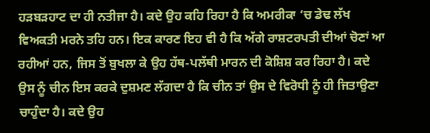ਹੜਬੜਹਾਟ ਦਾ ਹੀ ਨਤੀਜਾ ਹੈ। ਕਦੇ ਉਹ ਕਹਿ ਰਿਹਾ ਹੈ ਕਿ ਅਮਰੀਕਾ ’ਚ ਡੇਢ ਲੱਖ ਵਿਅਕਤੀ ਮਰਨੇ ਤਹਿ ਹਨ। ਇਕ ਕਾਰਣ ਇਹ ਵੀ ਹੈ ਕਿ ਅੱਗੇ ਰਾਸ਼ਟਰਪਤੀ ਦੀਆਂ ਚੋਣਾਂ ਆ ਰਹੀਆਂ ਹਨ, ਜਿਸ ਤੋਂ ਬੁਖਲਾ ਕੇ ਉਹ ਹੱਥ-ਪਲੱਥੀ ਮਾਰਨ ਦੀ ਕੋਸ਼ਿਸ਼ ਕਰ ਰਿਹਾ ਹੈ। ਕਦੇ ਉਸ ਨੂੰ ਚੀਨ ਇਸ ਕਰਕੇ ਦੁਸ਼ਮਣ ਲੱਗਦਾ ਹੈ ਕਿ ਚੀਨ ਤਾਂ ਉਸ ਦੇ ਵਿਰੋਧੀ ਨੂੰ ਹੀ ਜਿਤਾਉਣਾ ਚਾਹੁੰਦਾ ਹੈ। ਕਦੇ ਉਹ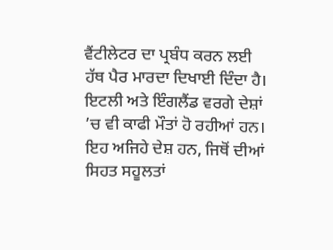ਵੈਂਟੀਲੇਟਰ ਦਾ ਪ੍ਰਬੰਧ ਕਰਨ ਲਈ ਹੱਥ ਪੈਰ ਮਾਰਦਾ ਦਿਖਾਈ ਦਿੰਦਾ ਹੈ। ਇਟਲੀ ਅਤੇ ਇੰਗਲੈਂਡ ਵਰਗੇ ਦੇਸ਼ਾਂ ’ਚ ਵੀ ਕਾਫੀ ਮੌਤਾਂ ਹੋ ਰਹੀਆਂ ਹਨ। ਇਹ ਅਜਿਹੇ ਦੇਸ਼ ਹਨ, ਜਿਥੋਂ ਦੀਆਂ ਸਿਹਤ ਸਹੂਲਤਾਂ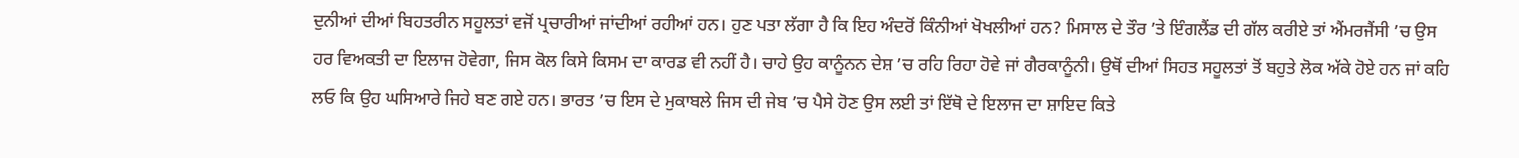ਦੁਨੀਆਂ ਦੀਆਂ ਬਿਹਤਰੀਨ ਸਹੂਲਤਾਂ ਵਜੋਂ ਪ੍ਰਚਾਰੀਆਂ ਜਾਂਦੀਆਂ ਰਹੀਆਂ ਹਨ। ਹੁਣ ਪਤਾ ਲੱਗਾ ਹੈ ਕਿ ਇਹ ਅੰਦਰੋਂ ਕਿੰਨੀਆਂ ਖੋਖਲੀਆਂ ਹਨ? ਮਿਸਾਲ ਦੇ ਤੌਰ ’ਤੇ ਇੰਗਲੈਂਡ ਦੀ ਗੱਲ ਕਰੀਏ ਤਾਂ ਐਂਮਰਜੈਂਸੀ ’ਚ ਉਸ ਹਰ ਵਿਅਕਤੀ ਦਾ ਇਲਾਜ ਹੋਵੇਗਾ, ਜਿਸ ਕੋਲ ਕਿਸੇ ਕਿਸਮ ਦਾ ਕਾਰਡ ਵੀ ਨਹੀਂ ਹੈ। ਚਾਹੇ ਉਹ ਕਾਨੂੰਨਨ ਦੇਸ਼ ’ਚ ਰਹਿ ਰਿਹਾ ਹੋਵੇ ਜਾਂ ਗੈਰਕਾਨੂੰਨੀ। ਉਥੋਂ ਦੀਆਂ ਸਿਹਤ ਸਹੂਲਤਾਂ ਤੋਂ ਬਹੁਤੇ ਲੋਕ ਅੱਕੇ ਹੋਏ ਹਨ ਜਾਂ ਕਹਿ ਲਓ ਕਿ ਉਹ ਘਸਿਆਰੇ ਜਿਹੇ ਬਣ ਗਏ ਹਨ। ਭਾਰਤ ’ਚ ਇਸ ਦੇ ਮੁਕਾਬਲੇ ਜਿਸ ਦੀ ਜੇਬ ’ਚ ਪੈਸੇ ਹੋਣ ਉਸ ਲਈ ਤਾਂ ਇੱਥੋ ਦੇ ਇਲਾਜ ਦਾ ਸ਼ਾਇਦ ਕਿਤੇ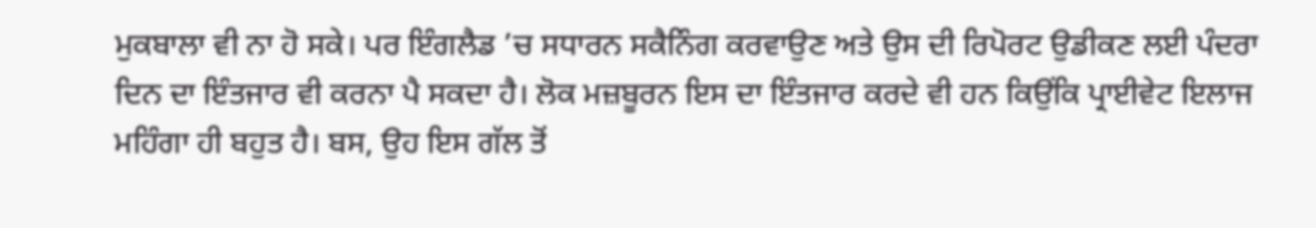ਮੁਕਬਾਲਾ ਵੀ ਨਾ ਹੋ ਸਕੇ। ਪਰ ਇੰਗਲੈਡ ’ਚ ਸਧਾਰਨ ਸਕੈਨਿੰਗ ਕਰਵਾਉਣ ਅਤੇ ਉਸ ਦੀ ਰਿਪੋਰਟ ਉਡੀਕਣ ਲਈ ਪੰਦਰਾ ਦਿਨ ਦਾ ਇੰਤਜਾਰ ਵੀ ਕਰਨਾ ਪੈ ਸਕਦਾ ਹੈ। ਲੋਕ ਮਜ਼ਬੂਰਨ ਇਸ ਦਾ ਇੰਤਜਾਰ ਕਰਦੇ ਵੀ ਹਨ ਕਿਉਂਕਿ ਪ੍ਰਾਈਵੇਟ ਇਲਾਜ ਮਹਿੰਗਾ ਹੀ ਬਹੁਤ ਹੈ। ਬਸ, ਉਹ ਇਸ ਗੱਲ ਤੋਂ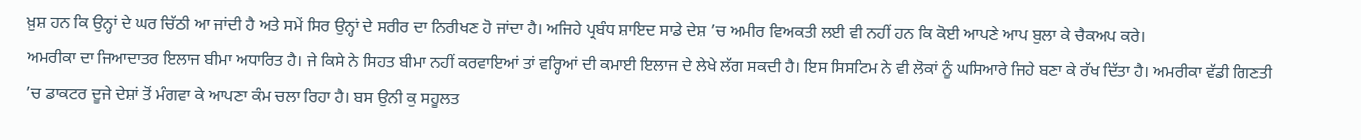ਖ਼ੁਸ਼ ਹਨ ਕਿ ਉਨ੍ਹਾਂ ਦੇ ਘਰ ਚਿੱਠੀ ਆ ਜਾਂਦੀ ਹੈ ਅਤੇ ਸਮੇਂ ਸਿਰ ਉਨ੍ਹਾਂ ਦੇ ਸਰੀਰ ਦਾ ਨਿਰੀਖਣ ਹੋ ਜਾਂਦਾ ਹੈ। ਅਜਿਹੇ ਪ੍ਰਬੰਧ ਸ਼ਾਇਦ ਸਾਡੇ ਦੇਸ਼ ’ਚ ਅਮੀਰ ਵਿਅਕਤੀ ਲਈ ਵੀ ਨਹੀਂ ਹਨ ਕਿ ਕੋਈ ਆਪਣੇ ਆਪ ਬੁਲਾ ਕੇ ਚੈਕਅਪ ਕਰੇ।
ਅਮਰੀਕਾ ਦਾ ਜਿਆਦਾਤਰ ਇਲਾਜ ਬੀਮਾ ਅਧਾਰਿਤ ਹੈ। ਜੇ ਕਿਸੇ ਨੇ ਸਿਹਤ ਬੀਮਾ ਨਹੀਂ ਕਰਵਾਇਆਂ ਤਾਂ ਵਰ੍ਹਿਆਂ ਦੀ ਕਮਾਈ ਇਲਾਜ ਦੇ ਲੇਖੇ ਲੱਗ ਸਕਦੀ ਹੈ। ਇਸ ਸਿਸਟਿਮ ਨੇ ਵੀ ਲੋਕਾਂ ਨੂੰ ਘਸਿਆਰੇ ਜਿਹੇ ਬਣਾ ਕੇ ਰੱਖ ਦਿੱਤਾ ਹੈ। ਅਮਰੀਕਾ ਵੱਡੀ ਗਿਣਤੀ ’ਚ ਡਾਕਟਰ ਦੂਜੇ ਦੇਸ਼ਾਂ ਤੋਂ ਮੰਗਵਾ ਕੇ ਆਪਣਾ ਕੰਮ ਚਲਾ ਰਿਹਾ ਹੈ। ਬਸ ਉਨੀ ਕੁ ਸਹੂਲਤ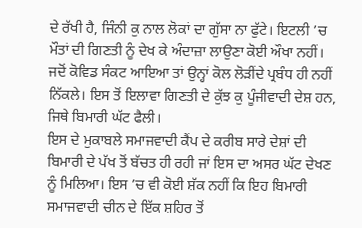ਦੇ ਰੱਖੀ ਹੈ, ਜਿੰਨੀ ਕੁ ਨਾਲ ਲੋਕਾਂ ਦਾ ਗੁੱਸਾ ਨਾ ਫੁੱਟੇ। ਇਟਲੀ ’ਚ ਮੌਤਾਂ ਦੀ ਗਿਣਤੀ ਨੂੰ ਦੇਖ ਕੇ ਅੰਦਾਜ਼ਾ ਲਾਉਣਾ ਕੋਈ ਔਖਾ ਨਹੀਂ। ਜਦੋਂ ਕੋਵਿਡ ਸੰਕਟ ਆਇਆ ਤਾਂ ਉਨ੍ਹਾਂ ਕੋਲ ਲੋੜੀਂਦੇ ਪ੍ਰਬੰਧ ਹੀ ਨਹੀਂ ਨਿੱਕਲੇ। ਇਸ ਤੋਂ ਇਲਾਵਾ ਗਿਣਤੀ ਦੇ ਕੁੱਝ ਕੁ ਪੂੰਜੀਵਾਦੀ ਦੇਸ਼ ਹਨ, ਜਿਥੇ ਬਿਮਾਰੀ ਘੱਟ ਫੈਲੀ।
ਇਸ ਦੇ ਮੁਕਾਬਲੇ ਸਮਾਜਵਾਦੀ ਕੈਂਪ ਦੇ ਕਰੀਬ ਸਾਰੇ ਦੇਸ਼ਾਂ ਦੀ ਬਿਮਾਰੀ ਦੇ ਪੱਖ ਤੋਂ ਬੱਚਤ ਹੀ ਰਹੀ ਜਾਂ ਇਸ ਦਾ ਅਸਰ ਘੱਟ ਦੇਖਣ ਨੂੰ ਮਿਲਿਆ। ਇਸ ’ਚ ਵੀ ਕੋਈ ਸ਼ੱਕ ਨਹੀਂ ਕਿ ਇਹ ਬਿਮਾਰੀ ਸਮਾਜਵਾਦੀ ਚੀਨ ਦੇ ਇੱਕ ਸ਼ਹਿਰ ਤੋਂ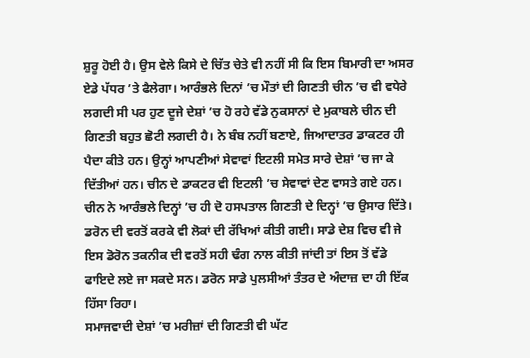ਸ਼ੁਰੂ ਹੋਈ ਹੈ। ਉਸ ਵੇਲੇ ਕਿਸੇ ਦੇ ਚਿੱਤ ਚੇਤੇ ਵੀ ਨਹੀਂ ਸੀ ਕਿ ਇਸ ਬਿਮਾਰੀ ਦਾ ਅਸਰ ਏਡੇ ਪੱਧਰ ’ਤੇ ਫੈਲੇਗਾ। ਆਰੰਭਲੇ ਦਿਨਾਂ ’ਚ ਮੌਤਾਂ ਦੀ ਗਿਣਤੀ ਚੀਨ ’ਚ ਵੀ ਵਧੇਰੇ ਲਗਦੀ ਸੀ ਪਰ ਹੁਣ ਦੂਜੇ ਦੇਸ਼ਾਂ ’ਚ ਹੋ ਰਹੇ ਵੱਡੇ ਨੁਕਸਾਨਾਂ ਦੇ ਮੁਕਾਬਲੇ ਚੀਨ ਦੀ ਗਿਣਤੀ ਬਹੁਤ ਛੋਟੀ ਲਗਦੀ ਹੈ। ਨੇ ਬੰਬ ਨਹੀਂ ਬਣਾਏ, ਜਿਆਦਾਤਰ ਡਾਕਟਰ ਹੀ ਪੈਦਾ ਕੀਤੇ ਹਨ। ਉਨ੍ਹਾਂ ਆਪਣੀਆਂ ਸੇਵਾਵਾਂ ਇਟਲੀ ਸਮੇਤ ਸਾਰੇ ਦੇਸ਼ਾਂ ’ਚ ਜਾ ਕੇ ਦਿੱਤੀਆਂ ਹਨ। ਚੀਨ ਦੇ ਡਾਕਟਰ ਵੀ ਇਟਲੀ ’ਚ ਸੇਵਾਵਾਂ ਦੇਣ ਵਾਸਤੇ ਗਏ ਹਨ। ਚੀਨ ਨੇ ਆਰੰਭਲੇ ਦਿਨ੍ਹਾਂ ’ਚ ਹੀ ਦੋ ਹਸਪਤਾਲ ਗਿਣਤੀ ਦੇ ਦਿਨ੍ਹਾਂ ’ਚ ਉਸਾਰ ਦਿੱਤੇ। ਡਰੋਨ ਦੀ ਵਰਤੋਂ ਕਰਕੇ ਵੀ ਲੋਕਾਂ ਦੀ ਰੱਖਿਆਂ ਕੀਤੀ ਗਈ। ਸਾਡੇ ਦੇਸ਼ ਵਿਚ ਵੀ ਜੇ ਇਸ ਡੋਰੋਨ ਤਕਨੀਕ ਦੀ ਵਰਤੋਂ ਸਹੀ ਢੰਗ ਨਾਲ ਕੀਤੀ ਜਾਂਦੀ ਤਾਂ ਇਸ ਤੋਂ ਵੱਡੇ ਫਾਇਦੇ ਲਏ ਜਾ ਸਕਦੇ ਸਨ। ਡਰੋਨ ਸਾਡੇ ਪੁਲਸੀਆਂ ਤੰਤਰ ਦੇ ਅੰਦਾਜ਼ ਦਾ ਹੀ ਇੱਕ ਹਿੱਸਾ ਰਿਹਾ।
ਸਮਾਜਵਾਦੀ ਦੇਸ਼ਾਂ ’ਚ ਮਰੀਜ਼ਾਂ ਦੀ ਗਿਣਤੀ ਵੀ ਘੱਟ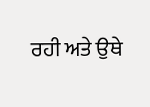ਰਹੀ ਅਤੇ ਉਥੇ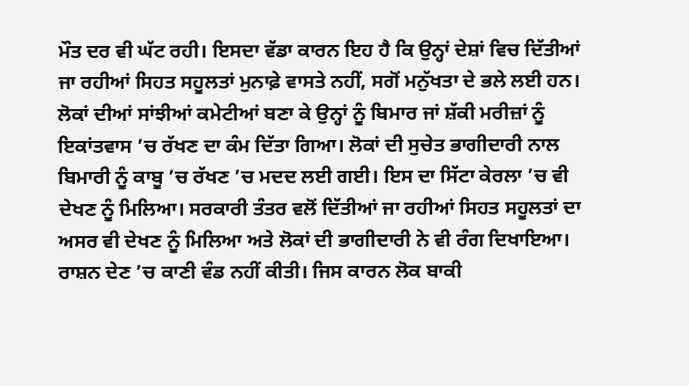ਮੌਤ ਦਰ ਵੀ ਘੱਟ ਰਹੀ। ਇਸਦਾ ਵੱਡਾ ਕਾਰਨ ਇਹ ਹੈ ਕਿ ਉਨ੍ਹਾਂ ਦੇਸ਼ਾਂ ਵਿਚ ਦਿੱਤੀਆਂ ਜਾ ਰਹੀਆਂ ਸਿਹਤ ਸਹੂਲਤਾਂ ਮੁਨਾਫ਼ੇ ਵਾਸਤੇ ਨਹੀਂ, ਸਗੋਂ ਮਨੁੱਖਤਾ ਦੇ ਭਲੇ ਲਈ ਹਨ। ਲੋਕਾਂ ਦੀਆਂ ਸਾਂਝੀਆਂ ਕਮੇਟੀਆਂ ਬਣਾ ਕੇ ਉਨ੍ਹਾਂ ਨੂੰ ਬਿਮਾਰ ਜਾਂ ਸ਼ੱਕੀ ਮਰੀਜ਼ਾਂ ਨੂੰ ਇਕਾਂਤਵਾਸ ’ਚ ਰੱਖਣ ਦਾ ਕੰਮ ਦਿੱਤਾ ਗਿਆ। ਲੋਕਾਂ ਦੀ ਸੁਚੇਤ ਭਾਗੀਦਾਰੀ ਨਾਲ ਬਿਮਾਰੀ ਨੂੰ ਕਾਬੂ ’ਚ ਰੱਖਣ ’ਚ ਮਦਦ ਲਈ ਗਈ। ਇਸ ਦਾ ਸਿੱਟਾ ਕੇਰਲਾ ’ਚ ਵੀ ਦੇਖਣ ਨੂੰ ਮਿਲਿਆ। ਸਰਕਾਰੀ ਤੰਤਰ ਵਲੋਂ ਦਿੱਤੀਆਂ ਜਾ ਰਹੀਆਂ ਸਿਹਤ ਸਹੂਲਤਾਂ ਦਾ ਅਸਰ ਵੀ ਦੇਖਣ ਨੂੰ ਮਿਲਿਆ ਅਤੇ ਲੋਕਾਂ ਦੀ ਭਾਗੀਦਾਰੀ ਨੇ ਵੀ ਰੰਗ ਦਿਖਾਇਆ। ਰਾਸ਼ਨ ਦੇਣ ’ਚ ਕਾਣੀ ਵੰਡ ਨਹੀਂ ਕੀਤੀ। ਜਿਸ ਕਾਰਨ ਲੋਕ ਬਾਕੀ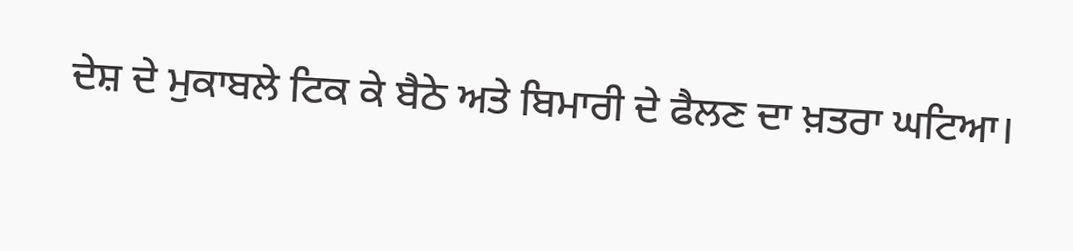ਦੇਸ਼ ਦੇ ਮੁਕਾਬਲੇ ਟਿਕ ਕੇ ਬੈਠੇ ਅਤੇ ਬਿਮਾਰੀ ਦੇ ਫੈਲਣ ਦਾ ਖ਼ਤਰਾ ਘਟਿਆ।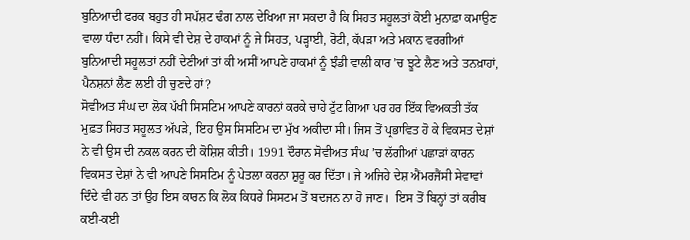ਬੁਨਿਆਦੀ ਫਰਕ ਬਹੁਤ ਹੀ ਸਪੱਸ਼ਟ ਢੰਗ ਨਾਲ ਦੇਖਿਆ ਜਾ ਸਕਦਾ ਹੈ ਕਿ ਸਿਹਤ ਸਹੂਲਤਾਂ ਕੋਈ ਮੁਨਾਫ਼ਾ ਕਮਾਉਣ ਵਾਲਾ ਧੰਦਾ ਨਹੀਂ। ਕਿਸੇ ਵੀ ਦੇਸ਼ ਦੇ ਹਾਕਮਾਂ ਨੂੰ ਜੇ ਸਿਹਤ, ਪੜ੍ਹਾਈ, ਰੋਟੀ, ਕੱਪੜਾ ਅਤੇ ਮਕਾਨ ਵਰਗੀਆਂ ਬੁਨਿਆਦੀ ਸਹੂਲਤਾਂ ਨਹੀਂ ਦੇਣੀਆਂ ਤਾਂ ਕੀ ਅਸੀਂ ਆਪਣੇ ਹਾਕਮਾਂ ਨੂੰ ਝੰਡੀ ਵਾਲੀ ਕਾਰ ’ਚ ਝੂਟੇ ਲੈਣ ਅਤੇ ਤਨਖ਼ਾਹਾਂ, ਪੈਨਸ਼ਨਾਂ ਲੈਣ ਲਈ ਹੀ ਚੁਣਦੇ ਹਾਂ?
ਸੋਵੀਅਤ ਸੰਘ ਦਾ ਲੋਕ ਪੱਖੀ ਸਿਸਟਿਮ ਆਪਣੇ ਕਾਰਨਾਂ ਕਰਕੇ ਚਾਹੇ ਟੁੱਟ ਗਿਆ ਪਰ ਹਰ ਇੱਕ ਵਿਅਕਤੀ ਤੱਕ ਮੁਫ਼ਤ ਸਿਹਤ ਸਹੂਲਤ ਅੱਪੜੇ, ਇਹ ਉਸ ਸਿਸਟਿਮ ਦਾ ਮੁੱਖ ਅਕੀਦਾ ਸੀ। ਜਿਸ ਤੋਂ ਪ੍ਰਭਾਵਿਤ ਹੋ ਕੇ ਵਿਕਸਤ ਦੇਸ਼ਾਂ ਨੇ ਵੀ ਉਸ ਦੀ ਨਕਲ ਕਰਨ ਦੀ ਕੋਸ਼ਿਸ਼ ਕੀਤੀ। 1991 ਦੌਰਾਨ ਸੋਵੀਅਤ ਸੰਘ ’ਚ ਲੱਗੀਆਂ ਪਛਾੜਾਂ ਕਾਰਨ ਵਿਕਸਤ ਦੇਸ਼ਾਂ ਨੇ ਵੀ ਆਪਣੇ ਸਿਸਟਿਮ ਨੂੰ ਪੇਤਲਾ ਕਰਨਾ ਸ਼ੁਰੂ ਕਰ ਦਿੱਤਾ। ਜੇ ਅਜਿਹੇ ਦੇਸ਼ ਐਂਮਰਜੈਂਸੀ ਸੇਵਾਵਾਂ ਦਿੰਦੇ ਵੀ ਹਨ ਤਾਂ ਉਹ ਇਸ ਕਾਰਨ ਕਿ ਲੋਕ ਕਿਧਰੇ ਸਿਸਟਮ ਤੋਂ ਬਦਜਨ ਨਾ ਹੋ ਜਾਣ।  ਇਸ ਤੋਂ ਬਿਨ੍ਹਾਂ ਤਾਂ ਕਰੀਬ ਕਈ-ਕਈ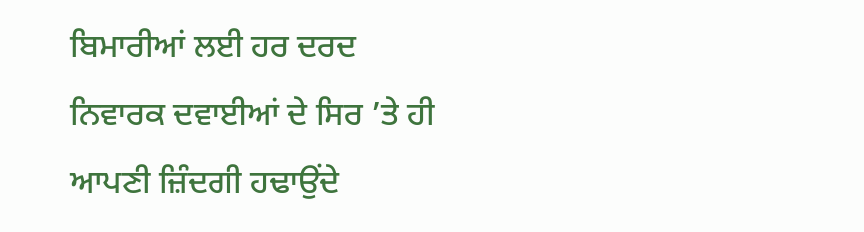ਬਿਮਾਰੀਆਂ ਲਈ ਹਰ ਦਰਦ ਨਿਵਾਰਕ ਦਵਾਈਆਂ ਦੇ ਸਿਰ ’ਤੇ ਹੀ ਆਪਣੀ ਜ਼ਿੰਦਗੀ ਹਢਾਉਂਦੇ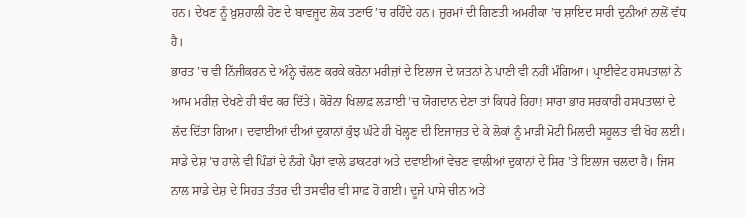ਹਨ। ਦੇਖਣ ਨੂੰ ਖ਼ੁਸ਼ਹਾਲੀ ਹੋਣ ਦੇ ਬਾਵਜੂਦ ਲੋਕ ਤਣਾਓ ’ਚ ਰਹਿੰਦੇ ਹਨ। ਜ਼ੁਰਮਾਂ ਦੀ ਗਿਣਤੀ ਅਮਰੀਕਾ ’ਚ ਸ਼ਾਇਦ ਸਾਰੀ ਦੁਨੀਆਂ ਨਾਲੋਂ ਵੱਧ ਹੈ।
ਭਾਰਤ ’ਚ ਵੀ ਨਿੱਜੀਕਰਨ ਦੇ ਅੰਨ੍ਹੇ ਚੱਲਣ ਕਰਕੇ ਕਰੋਨਾ ਮਰੀਜ਼ਾਂ ਦੇ ਇਲਾਜ ਦੇ ਯਤਨਾਂ ਨੇ ਪਾਣੀ ਵੀ ਨਹੀਂ ਮੰਗਿਆ। ਪ੍ਰਾਈਵੇਟ ਹਸਪਤਾਲਾਂ ਨੇ ਆਮ ਮਰੀਜ਼ ਦੇਖਣੇ ਹੀ ਬੰਦ ਕਰ ਦਿੱਤੇ। ਕੋਰੋਨਾ ਖਿਲਾਫ਼ ਲੜਾਈ ’ਚ ਯੋਗਦਾਨ ਦੇਣਾ ਤਾਂ ਕਿਧਰੇ ਰਿਹਾ! ਸਾਰਾ ਭਾਰ ਸਰਕਾਰੀ ਹਸਪਤਾਲਾਂ ਦੇ ਲੱਦ ਦਿੱਤਾ ਗਿਆ। ਦਵਾਈਆਂ ਦੀਆਂ ਦੁਕਾਨਾਂ ਕੁੱਝ ਘੰਟੇ ਹੀ ਖੋਲ੍ਹਣ ਦੀ ਇਜਾਜ਼ਤ ਦੇ ਕੇ ਲੋਕਾਂ ਨੂੰ ਮਾੜੀ ਮੋਟੀ ਮਿਲਦੀ ਸਹੂਲਤ ਵੀ ਖੋਹ ਲਈ। ਸਾਡੇ ਦੇਸ਼ ’ਚ ਹਾਲੇ ਵੀ ਪਿੰਡਾਂ ਦੇ ਨੰਗੇ ਪੈਰਾਂ ਵਾਲੇ ਡਾਕਟਰਾਂ ਅਤੇ ਦਵਾਈਆਂ ਵੇਚਣ ਵਾਲੀਆਂ ਦੁਕਾਨਾਂ ਦੇ ਸਿਰ ’ਤੇ ਇਲਾਜ ਚਲਦਾ ਹੈ। ਜਿਸ ਨਾਲ ਸਾਡੇ ਦੇਸ਼ ਦੇ ਸਿਹਤ ਤੰਤਰ ਦੀ ਤਸਵੀਰ ਵੀ ਸਾਫ਼ ਹੋ ਗਈ। ਦੂਜੇ ਪਾਸੇ ਚੀਨ ਅਤੇ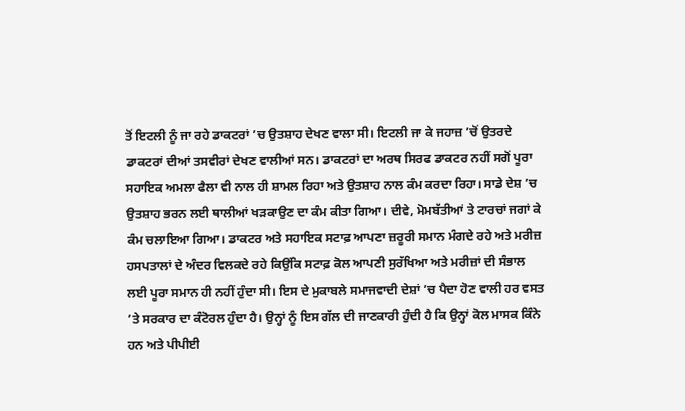ਤੋਂ ਇਟਲੀ ਨੂੰ ਜਾ ਰਹੇ ਡਾਕਟਰਾਂ ’ਚ ਉਤਸ਼ਾਹ ਦੇਖਣ ਵਾਲਾ ਸੀ। ਇਟਲੀ ਜਾ ਕੇ ਜਹਾਜ਼ ’ਚੋਂ ਉਤਰਦੇ ਡਾਕਟਰਾਂ ਦੀਆਂ ਤਸਵੀਰਾਂ ਦੇਖਣ ਵਾਲੀਆਂ ਸਨ। ਡਾਕਟਰਾਂ ਦਾ ਅਰਥ ਸਿਰਫ ਡਾਕਟਰ ਨਹੀਂ ਸਗੋਂ ਪੂਰਾ ਸਹਾਇਕ ਅਮਲਾ ਫੈਲਾ ਵੀ ਨਾਲ ਹੀ ਸ਼ਾਮਲ ਰਿਹਾ ਅਤੇ ਉਤਸ਼ਾਹ ਨਾਲ ਕੰਮ ਕਰਦਾ ਰਿਹਾ। ਸਾਡੇ ਦੇਸ਼ ’ਚ ਉਤਸ਼ਾਹ ਭਰਨ ਲਈ ਥਾਲੀਆਂ ਖੜਕਾਉਣ ਦਾ ਕੰਮ ਕੀਤਾ ਗਿਆ। ਦੀਵੇ, ਮੋਮਬੱਤੀਆਂ ਤੇ ਟਾਰਚਾਂ ਜਗਾਂ ਕੇ ਕੰਮ ਚਲਾਇਆ ਗਿਆ। ਡਾਕਟਰ ਅਤੇ ਸਹਾਇਕ ਸਟਾਫ਼ ਆਪਣਾ ਜ਼ਰੂਰੀ ਸਮਾਨ ਮੰਗਦੇ ਰਹੇ ਅਤੇ ਮਰੀਜ਼ ਹਸਪਤਾਲਾਂ ਦੇ ਅੰਦਰ ਵਿਲਕਦੇ ਰਹੇ ਕਿਉਂਕਿ ਸਟਾਫ਼ ਕੋਲ ਆਪਣੀ ਸੁਰੱਖਿਆ ਅਤੇ ਮਰੀਜ਼ਾਂ ਦੀ ਸੰਭਾਲ ਲਈ ਪੂਰਾ ਸਮਾਨ ਹੀ ਨਹੀਂ ਹੁੰਦਾ ਸੀ। ਇਸ ਦੇ ਮੁਕਾਬਲੇ ਸਮਾਜਵਾਦੀ ਦੇਸ਼ਾਂ ’ਚ ਪੈਦਾ ਹੋਣ ਵਾਲੀ ਹਰ ਵਸਤ ’ਤੇ ਸਰਕਾਰ ਦਾ ਕੰਟੋਰਲ ਹੁੰਦਾ ਹੈ। ਉਨ੍ਹਾਂ ਨੂੰ ਇਸ ਗੱਲ ਦੀ ਜਾਣਕਾਰੀ ਹੁੰਦੀ ਹੈ ਕਿ ਉਨ੍ਹਾਂ ਕੋਲ ਮਾਸਕ ਕਿੰਨੇ ਹਨ ਅਤੇ ਪੀਪੀਈ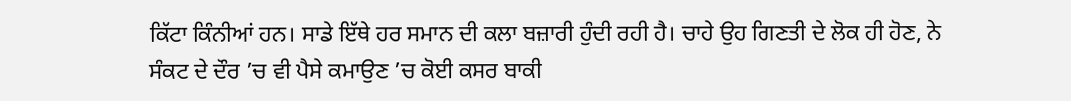ਕਿੱਟਾ ਕਿੰਨੀਆਂ ਹਨ। ਸਾਡੇ ਇੱਥੇ ਹਰ ਸਮਾਨ ਦੀ ਕਲਾ ਬਜ਼ਾਰੀ ਹੁੰਦੀ ਰਹੀ ਹੈ। ਚਾਹੇ ਉਹ ਗਿਣਤੀ ਦੇ ਲੋਕ ਹੀ ਹੋਣ, ਨੇ ਸੰਕਟ ਦੇ ਦੌਰ ’ਚ ਵੀ ਪੈਸੇ ਕਮਾਉਣ ’ਚ ਕੋਈ ਕਸਰ ਬਾਕੀ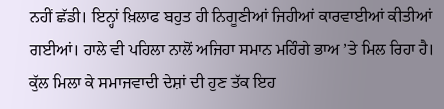ਨਹੀਂ ਛੱਡੀ। ਇਨ੍ਹਾਂ ਖ਼ਿਲਾਫ ਬਹੁਤ ਹੀ ਨਿਗੂਣੀਆਂ ਜਿਹੀਆਂ ਕਾਰਵਾਈਆਂ ਕੀਤੀਆਂ ਗਈਆਂ। ਹਾਲੇ ਵੀ ਪਹਿਲਾ ਨਾਲੋਂ ਅਜਿਹਾ ਸਮਾਨ ਮਹਿੰਗੇ ਭਾਅ ’ਤੇ ਮਿਲ ਰਿਹਾ ਹੈ। ਕੁੱਲ ਮਿਲਾ ਕੇ ਸਮਾਜਵਾਦੀ ਦੇਸ਼ਾਂ ਦੀ ਹੁਣ ਤੱਕ ਇਹ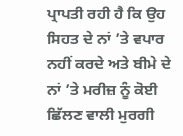ਪ੍ਰਾਪਤੀ ਰਹੀ ਹੈ ਕਿ ਉਹ ਸਿਹਤ ਦੇ ਨਾਂ ’ਤੇ ਵਪਾਰ ਨਹੀਂ ਕਰਦੇ ਅਤੇ ਬੀਮੇ ਦੇ ਨਾਂ ’ਤੇ ਮਰੀਜ਼ ਨੂੰ ਕੋਈ ਛਿੱਲਣ ਵਾਲੀ ਮੁਰਗੀ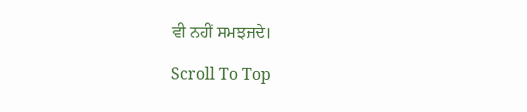ਵੀ ਨਹੀਂ ਸਮਝਜਦੇ।

Scroll To Top